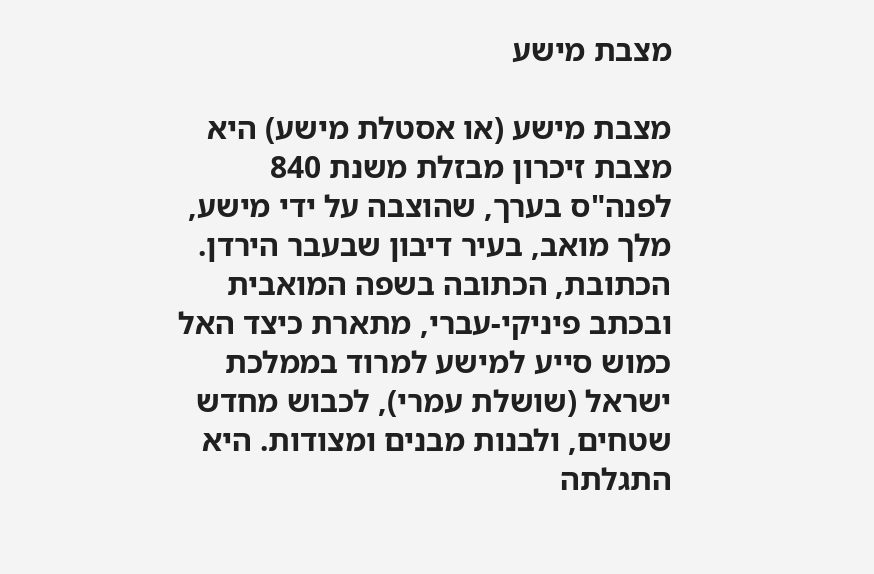מצבת מישע

מצבת מישע (או אסטלת מישע) היא מצבת זיכרון מבזלת משנת 840 לפנה"ס בערך, שהוצבה על ידי מישע, מלך מואב, בעיר דיבון שבעבר הירדן. הכתובת, הכתובה בשפה המואבית ובכתב פיניקי-עברי, מתארת כיצד האל כמוש סייע למישע למרוד בממלכת ישראל (שושלת עמרי), לכבוש מחדש שטחים, ולבנות מבנים ומצודות. היא התגלתה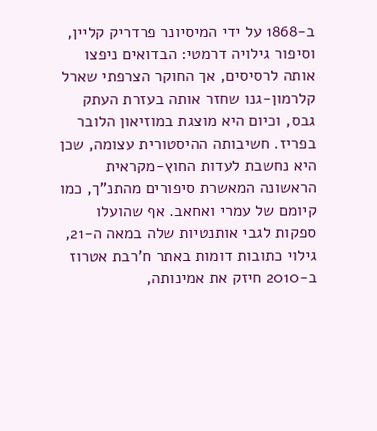ב-1868 על ידי המיסיונר פרדריק קליין, וסיפור גילויה דרמטי: הבדואים ניפצו אותה לרסיסים, אך החוקר הצרפתי שארל קלרמון-גנו שחזר אותה בעזרת העתק גבס, וכיום היא מוצגת במוזיאון הלובר בפריז. חשיבותה ההיסטורית עצומה, שכן היא נחשבת לעדות החוץ-מקראית הראשונה המאשרת סיפורים מהתנ"ך, כמו קיומם של עמרי ואחאב. אף שהועלו ספקות לגבי אותנטיות שלה במאה ה-21, גילוי כתובות דומות באתר ח'רבת אטרוז ב-2010 חיזק את אמינותה,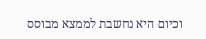וכיום היא נחשבת לממצא מבוסס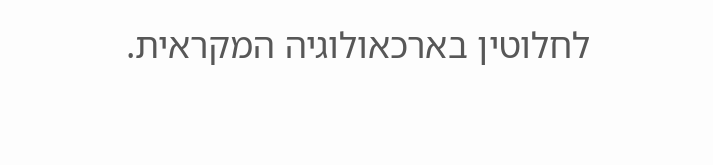לחלוטין בארכאולוגיה המקראית.